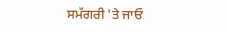ਸਮੱਗਰੀ 'ਤੇ ਜਾਓ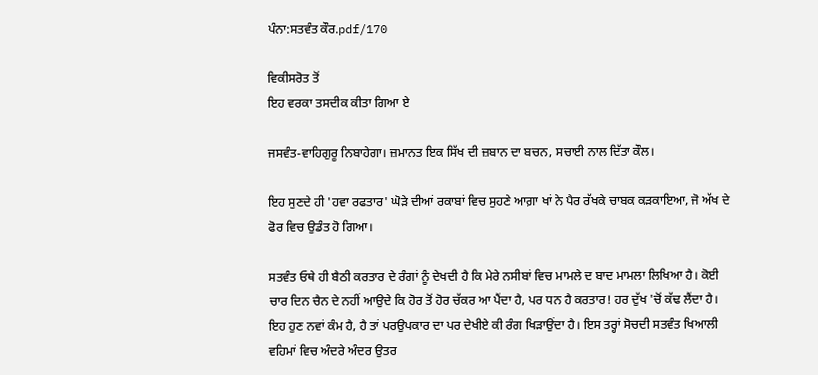ਪੰਨਾ:ਸਤਵੰਤ ਕੌਰ.pdf/170

ਵਿਕੀਸਰੋਤ ਤੋਂ
ਇਹ ਵਰਕਾ ਤਸਦੀਕ ਕੀਤਾ ਗਿਆ ਏ

ਜਸਵੰਤ-ਵਾਹਿਗੁਰੂ ਨਿਬਾਹੇਗਾ। ਜ਼ਮਾਨਤ ਇਕ ਸਿੱਖ ਦੀ ਜ਼ਬਾਨ ਦਾ ਬਚਨ, ਸਚਾਈ ਨਾਲ ਦਿੱਤਾ ਕੌਲ।

ਇਹ ਸੁਣਦੇ ਹੀ 'ਹਵਾ ਰਫਤਾਰ' ਘੋੜੇ ਦੀਆਂ ਰਕਾਬਾਂ ਵਿਚ ਸੁਹਣੇ ਆਗ਼ਾ ਖਾਂ ਨੇ ਪੈਰ ਰੱਖਕੇ ਚਾਬਕ ਕੜਕਾਇਆ, ਜੋ ਅੱਖ ਦੇ ਫੋਰ ਵਿਚ ਉਡੰਤ ਹੋ ਗਿਆ।

ਸਤਵੰਤ ਓਥੇ ਹੀ ਬੈਠੀ ਕਰਤਾਰ ਦੇ ਰੰਗਾਂ ਨੂੰ ਦੇਖਦੀ ਹੈ ਕਿ ਮੇਰੇ ਨਸੀਬਾਂ ਵਿਚ ਮਾਮਲੇ ਦ ਬਾਦ ਮਾਮਲਾ ਲਿਖਿਆ ਹੈ। ਕੋਈ ਚਾਰ ਦਿਨ ਚੈਨ ਦੇ ਨਹੀਂ ਆਉਦੇ ਕਿ ਹੋਰ ਤੋਂ ਹੋਰ ਚੱਕਰ ਆ ਪੈਂਦਾ ਹੈ, ਪਰ ਧਨ ਹੈ ਕਰਤਾਰ! ਹਰ ਦੁੱਖ 'ਚੋਂ ਕੱਢ ਲੈਂਦਾ ਹੈ। ਇਹ ਹੁਣ ਨਵਾਂ ਕੰਮ ਹੈ, ਹੈ ਤਾਂ ਪਰਉਪਕਾਰ ਦਾ ਪਰ ਦੇਖੀਏ ਕੀ ਰੰਗ ਖਿੜਾਉਂਦਾ ਹੈ। ਇਸ ਤਰ੍ਹਾਂ ਸੋਚਦੀ ਸਤਵੰਤ ਖਿਆਲੀ ਵਹਿਮਾਂ ਵਿਚ ਅੰਦਰੇ ਅੰਦਰ ਉਤਰ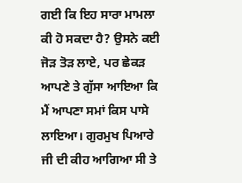ਗਈ ਕਿ ਇਹ ਸਾਰਾ ਮਾਮਲਾ ਕੀ ਹੋ ਸਕਦਾ ਹੈ? ਉਸਨੇ ਕਈ ਜੋੜ ਤੋੜ ਲਾਏ, ਪਰ ਛੇਕੜ ਆਪਣੇ ਤੇ ਗੁੱਸਾ ਆਇਆ ਕਿ ਮੈਂ ਆਪਣਾ ਸਮਾਂ ਕਿਸ ਪਾਸੇ ਲਾਇਆ। ਗੁਰਮੁਖ ਪਿਆਰੇ ਜੀ ਦੀ ਕੀਹ ਆਗਿਆ ਸੀ ਤੇ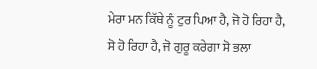ਮੇਰਾ ਮਨ ਕਿੱਥੇ ਨੂੰ ਟੁਰ ਪਿਆ ਹੈ, ਜੋ ਹੋ ਰਿਹਾ ਹੈ, ਸੋ ਹੋ ਰਿਹਾ ਹੈ, ਜੋ ਗੁਰੂ ਕਰੇਗਾ ਸੋ ਭਲਾ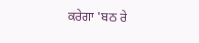ਕਰੇਗਾ 'ਬਠ ਰੇ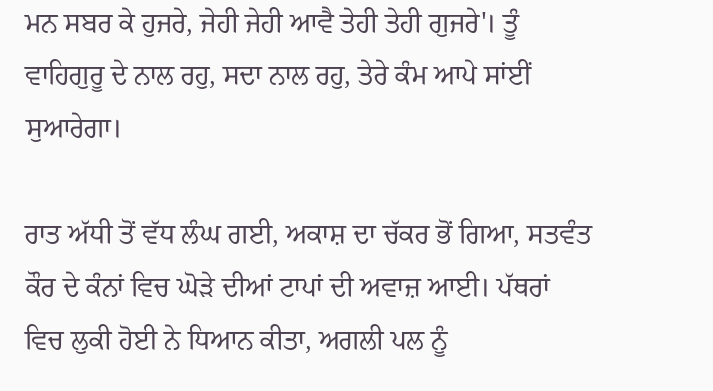ਮਨ ਸਬਰ ਕੇ ਹੁਜਰੇ, ਜੇਹੀ ਜੇਹੀ ਆਵੈ ਤੇਹੀ ਤੇਹੀ ਗੁਜਰੇ'। ਤੂੰ ਵਾਹਿਗੁਰੂ ਦੇ ਨਾਲ ਰਹੁ, ਸਦਾ ਨਾਲ ਰਹੁ, ਤੇਰੇ ਕੰਮ ਆਪੇ ਸਾਂਈਂ ਸੁਆਰੇਗਾ।

ਰਾਤ ਅੱਧੀ ਤੋਂ ਵੱਧ ਲੰਘ ਗਈ, ਅਕਾਸ਼ ਦਾ ਚੱਕਰ ਭੋਂ ਗਿਆ, ਸਤਵੰਤ ਕੌਰ ਦੇ ਕੰਨਾਂ ਵਿਚ ਘੋੜੇ ਦੀਆਂ ਟਾਪਾਂ ਦੀ ਅਵਾਜ਼ ਆਈ। ਪੱਥਰਾਂ ਵਿਚ ਲੁਕੀ ਹੋਈ ਨੇ ਧਿਆਨ ਕੀਤਾ, ਅਗਲੀ ਪਲ ਨੂੰ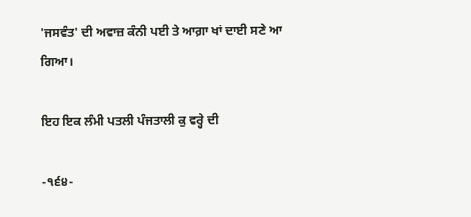'ਜਸਵੰਤ' ਦੀ ਅਵਾਜ਼ ਕੰਨੀ ਪਈ ਤੇ ਆਗ਼ਾ ਖਾਂ ਦਾਈ ਸਣੇ ਆ ਗਿਆ।

ਇਹ ਇਕ ਲੰਮੀ ਪਤਲੀ ਪੰਜਤਾਲੀ ਕੁ ਵਰ੍ਹੇ ਦੀ

-੧੬੪-